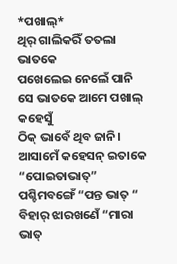*ପଖାଲ୍*
ଥିର୍ ଗାଲିକରିଁ ତତଲା ଭାତକେ
ପଖେଲେଇ ନେଲେଁ ପାନି
ସେ ଭାତକେ ଆମେ ପଖାଲ୍ କହେସୁଁ
ଠିକ୍ ଭାବେଁ ଥିବ ଜାନି।
ଆସାମେଁ କହେସନ୍ ଇତାକେ “ପୋଇତାଭାତ୍”
ପଶ୍ଚିମବଙ୍ଗେଁ “ପନ୍ତ ଭାତ୍ “
ବିହାର୍ ଝାରଖଣେଁ “ମାରା ଭାତ୍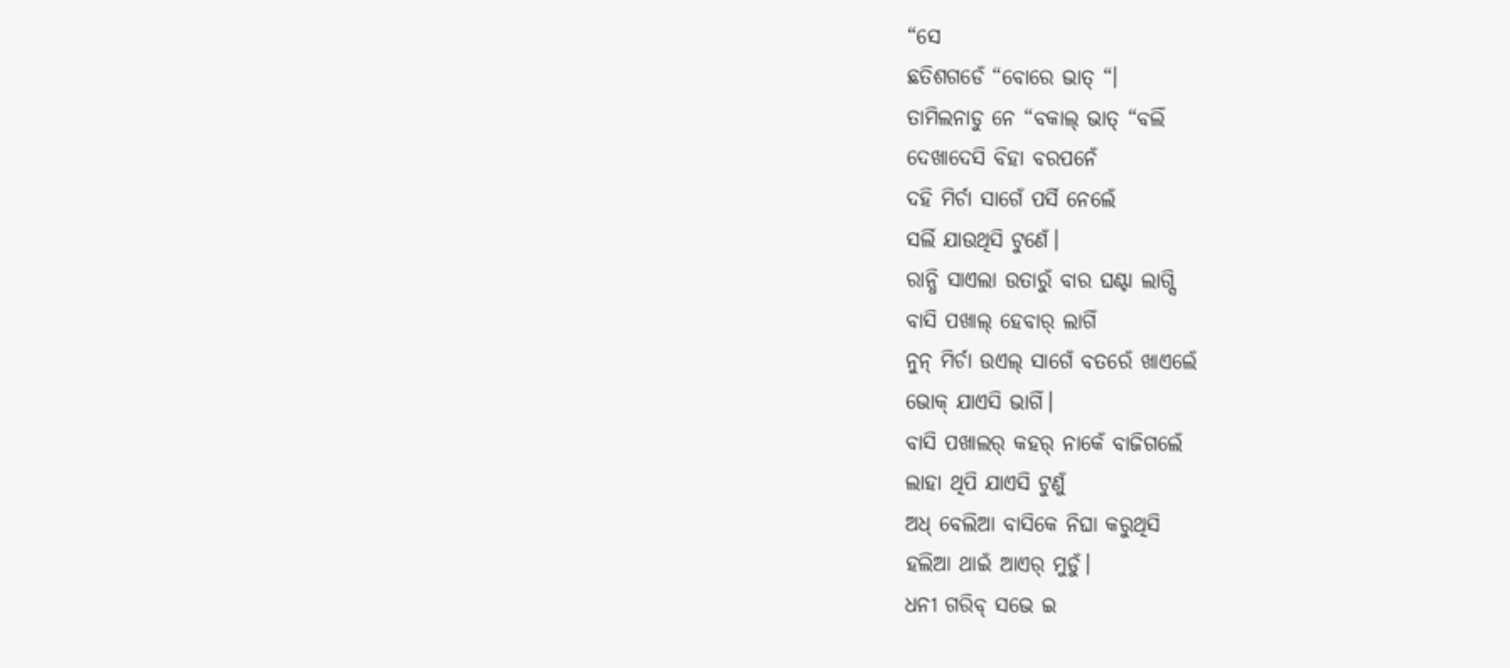“ସେ
ଛତିଶଗଡେଁ “ବୋରେ ଭାତ୍ “।
ତାମିଲନାଡୁ ନେ “ବକାଲ୍ ଭାତ୍ “ବଲିଁ
ଦେଖାଦେସି ବିହା ବରପନେଁ
ଦହି ମିର୍ଚା ସାଗେଁ ପର୍ସି ନେଲେଁ
ସର୍ଲି ଯାଉଥିସି ଟୁଣେଁ।
ରାନ୍ଧି ସାଏଲା ଉତାରୁଁ ବାର ଘଣ୍ଟା ଲାଗ୍ସି
ବାସି ପଖାଲ୍ ହେବାର୍ ଲାଗିଁ
ନୁନ୍ ମିର୍ଚା ଉଏଲ୍ ସାଗେଁ ବତରେଁ ଖାଏଲେଁ
ଭୋକ୍ ଯାଏସି ଭାଗିଁ।
ବାସି ପଖାଲର୍ କହର୍ ନାକେଁ ବାଜିଗଲେଁ
ଲାହା ଥିପି ଯାଏସି ଟୁଣୁଁ
ଅଧ୍ ବେଲିଆ ବାସିକେ ନିଘା କରୁଥିସି
ହଲିଆ ଥାଇଁ ଆଏର୍ ମୁଡୁଁ।
ଧନୀ ଗରିବ୍ ସଭେ ଇ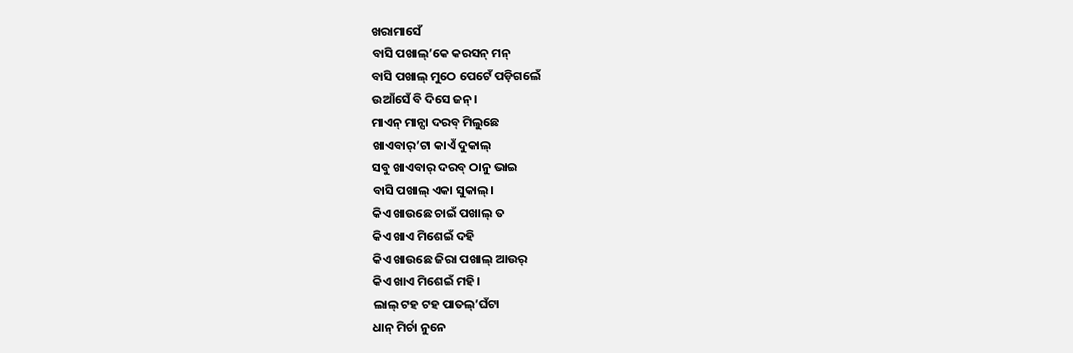ଖରାମାସେଁ
ବାସି ପଖାଲ୍’କେ କରସନ୍ ମନ୍
ବାସି ପଖାଲ୍ ମୁଠେ ପେଟେଁ ପଡ଼ିଗଲେଁ
ଉଆଁସେଁ ବି ଦିସେ ଜନ୍।
ମାଏନ୍ ମାନ୍ସା ଦରବ୍ ମିଲୁଛେ
ଖାଏବାର୍’ଟା କାଏଁ ଦୁକାଲ୍
ସବୁ ଖାଏବାର୍ ଦରବ୍ ଠାନୁ ଭାଇ
ବାସି ପଖାଲ୍ ଏକା ସୁକାଲ୍।
କିଏ ଖାଉଛେ ଚାଇଁ ପଖାଲ୍ ତ
କିଏ ଖାଏ ମିଶେଇଁ ଦହି
କିଏ ଖାଉଛେ ଜିରା ପଖାଲ୍ ଆଉର୍
କିଏ ଖାଏ ମିଶେଇଁ ମହି।
ଲାଲ୍ ଟହ ଟହ ପାତଲ୍’ଘଁଟା
ଧାନ୍ ମିର୍ଚା ନୁନେ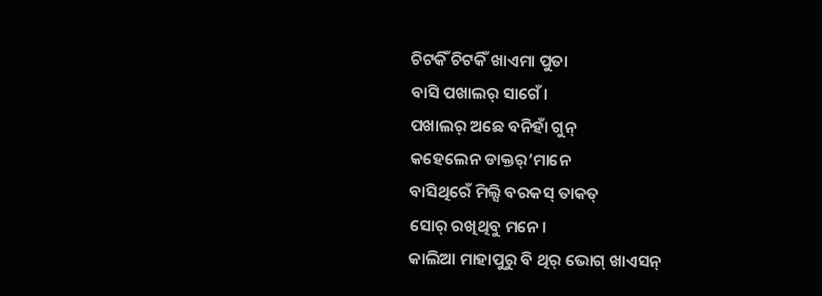ଚିଟକିଁ ଚିଟକିଁ ଖାଏମା ପୁତା
ବାସି ପଖାଲର୍ ସାଗେଁ।
ପଖାଲର୍ ଅଛେ ବନିହାଁ ଗୁନ୍
କହେଲେନ ଡାକ୍ତର୍’ମାନେ
ବାସିଥିରେଁ ମିଲ୍ସି ବରକସ୍ ତାକତ୍
ସୋର୍ ରଖିଥିବୁ ମନେ।
କାଲିଆ ମାହାପୁରୁ ବି ଥିର୍ ଭୋଗ୍ ଖାଏସନ୍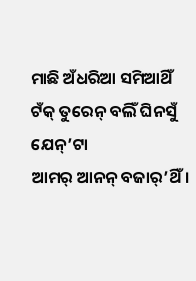ମାଛି ଅଁଧରିଆ ସମିଆଥିଁ
ଟଁକ୍ ତୁରେନ୍ ବଲିଁ ଘିନସୁଁ ଯେନ୍’ଟା
ଆମର୍ ଆନନ୍ ବଜାର୍’ଥିଁ।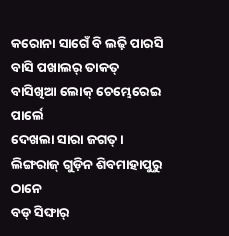କରୋନା ସାଗେଁ ବି ଲଢ଼ି ପାରସି
ବାସି ପଖାଲର୍ ତାକତ୍
ବାସିଖିଆ ଲୋକ୍ ଚେମ୍ଭେରେଇ ପାର୍ଲେ
ଦେଖଲା ସାରା ଜଗତ୍।
ଲିଙ୍ଗରାଜ୍ ଗୁଡ଼ିନ ଶିବମାହାପୁରୁ ଠାନେ
ବଡ୍ ସିଙ୍ଘାର୍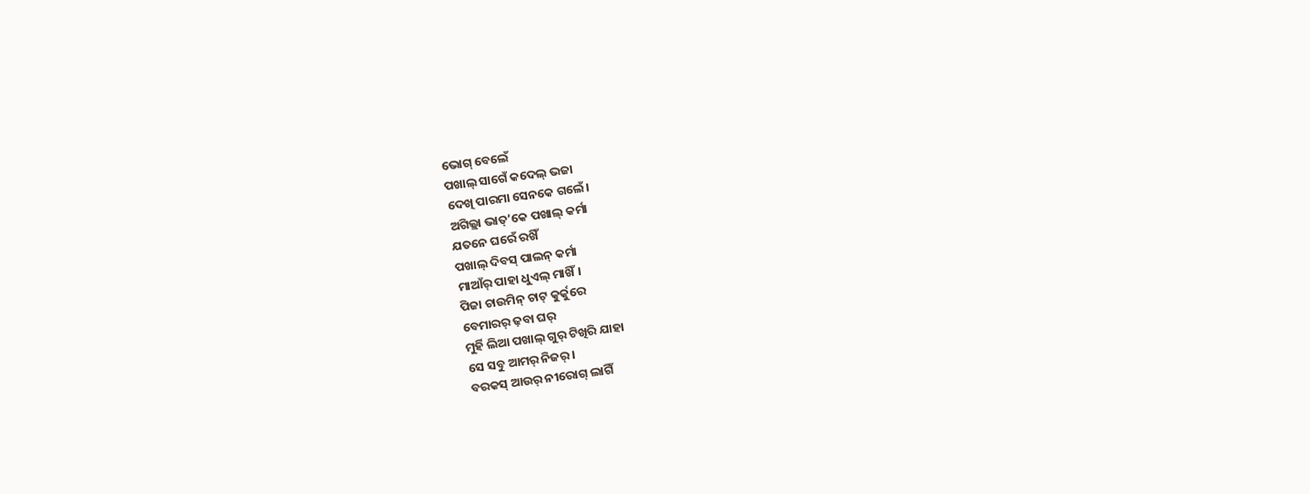ଭୋଗ୍ ବେଲେଁ
ପଖାଲ୍ ସାଗେଁ କଦେଲ୍ ଭଜା
ଦେଖି ପାରମା ସେନକେ ଗଲେଁ।
ଅଗିଲ୍ଲା ଭାତ୍’କେ ପଖାଲ୍ କର୍ମା
ଯତନେ ଘରେଁ ରଖିଁ
ପଖାଲ୍ ଦିବସ୍ ପାଲନ୍ କର୍ମା
ମାଆଁର୍ ପାହା ଧୁଏଲ୍ ମାଖିଁ।
ପିଜା ଚାଉମିନ୍ ଚାଟ୍ କୁର୍କୁରେ
ବେମାରର୍ ଢ଼ବା ଘର୍
ମୁର୍ହି ଲିଆ ପଖାଲ୍ ଗୁର୍ ଟିଖିରି ଯାହା
ସେ ସବୁ ଆମର୍ ନିଜର୍।
ବରକସ୍ ଆଉର୍ ନୀରୋଗ୍ ଲାଗିଁ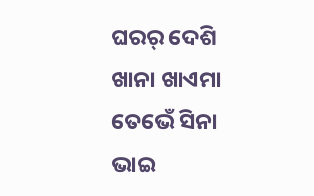ଘରର୍ ଦେଶି ଖାନା ଖାଏମା
ତେଭେଁ ସିନା ଭାଇ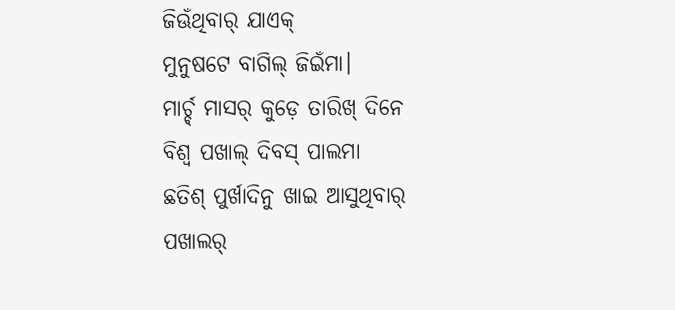ଜିଊଁଥିବାର୍ ଯାଏକ୍
ମୁନୁଷଟେ ବାଗିଲ୍ ଜିଇଁମା।
ମାର୍ଚ୍ଚ୍ ମାସର୍ କୁଡ଼େ ତାରିଖ୍ ଦିନେ
ବିଶ୍ବ ପଖାଲ୍ ଦିବସ୍ ପାଲମା
ଛତିଶ୍ ପୁର୍ଖାଦିନୁ ଖାଇ ଆସୁଥିବାର୍
ପଖାଲର୍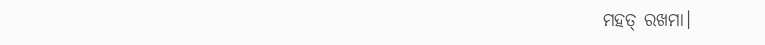ମହତ୍ ରଖମା।